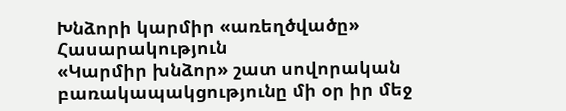Խնձորի կարմիր «առեղծվածը»
Հասարակություն
«Կարմիր խնձոր» շատ սովորական բառակապակցությունը մի օր իր մեջ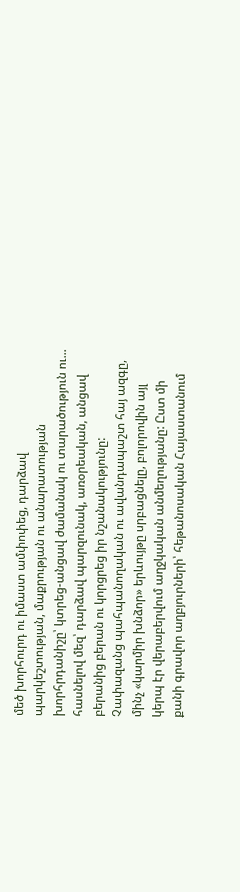մեծ խորհուրդ ու իմաստ ամփոփեց, դարձավ պարկեշտության, մաքրության ու անարատության խորհրդանիշը՝ կտրեց-անցավ ժամանակ ու տարածություն ու... հասնելով մեզ՝ դարձավ պարզունակ, առօրեական, անցավ բերանից բերան ու կորցրեց իր նշանակությունը:
Չափազանց պահպանողական ու ավանդապաշտ հայ ազգը, մինչ «կարմիր խնձոր» երևույթը սրբացնելը, բոլորովին այլ կերպ էր վերաբերվում աղջկական անմեղությանը: Ըստ մի քանի գրավոր աղբյուրների՝ հեթանոսական Հայաստանում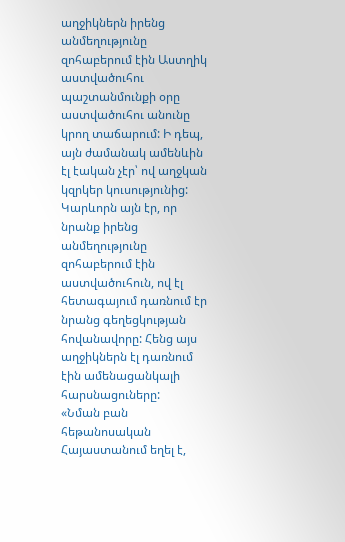աղջիկներն իրենց անմեղությունը զոհաբերում էին Աստղիկ աստվածուհու պաշտանմունքի օրը աստվածուհու անունը կրող տաճարում: Ի դեպ, այն ժամանակ ամենևին էլ էական չէր՝ ով աղջկան կզրկեր կուսությունից: Կարևորն այն էր, որ նրանք իրենց անմեղությունը զոհաբերում էին աստվածուհուն, ով էլ հետագայում դառնում էր նրանց գեղեցկության հովանավորը: Հենց այս աղջիկներն էլ դառնում էին ամենացանկալի հարսնացուները:
«Նման բան հեթանոսական Հայաստանում եղել է,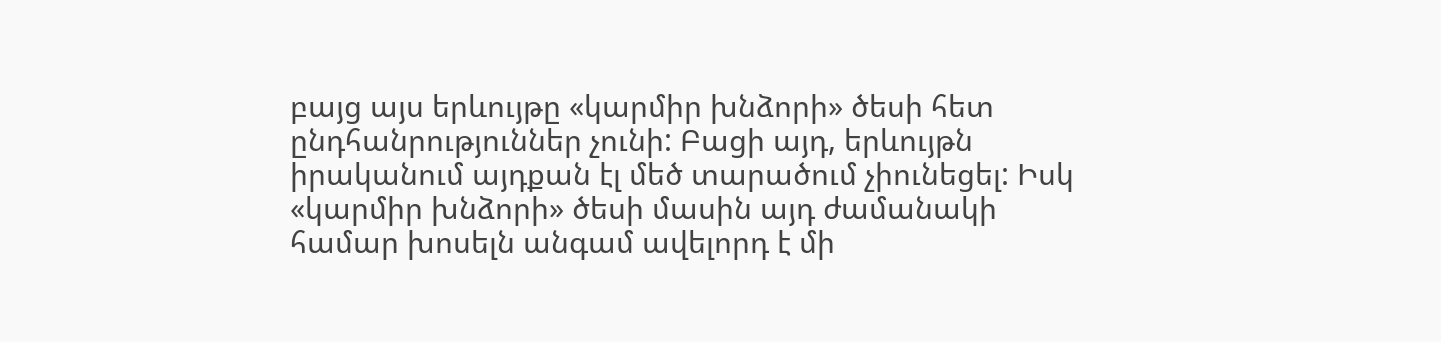բայց այս երևույթը «կարմիր խնձորի» ծեսի հետ ընդհանրություններ չունի: Բացի այդ, երևույթն իրականում այդքան էլ մեծ տարածում չիունեցել: Իսկ «կարմիր խնձորի» ծեսի մասին այդ ժամանակի համար խոսելն անգամ ավելորդ է մի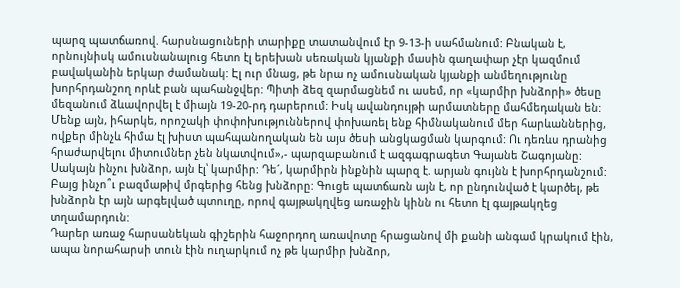պարզ պատճառով. հարսնացուների տարիքը տատանվում էր 9-13-ի սահմանում: Բնական է, որնույնիսկ ամուսնանալուց հետո էլ երեխան սեռական կյանքի մասին գաղափար չէր կազմում բավականին երկար ժամանակ: Էլ ուր մնաց, թե նրա ոչ ամուսնական կյանքի անմեղությունը խորհրդանշող որևէ բան պահանջվեր: Պիտի ձեզ զարմացնեմ ու ասեմ, որ «կարմիր խնձորի» ծեսը մեզանում ձևավորվել է միայն 19-20-րդ դարերում: Իսկ ավանդույթի արմատները մահմեդական են: Մենք այն, իհարկե, որոշակի փոփոխություններով փոխառել ենք հիմնականում մեր հարևաններից, ովքեր մինչև հիմա էլ խիստ պահպանողական են այս ծեսի անցկացման կարգում: Ու դեռևս դրանից հրաժարվելու միտումներ չեն նկատվում»,- պարզաբանում է ազգագրագետ Գայանե Շագոյանը:
Սակայն ինչու խնձոր, այն էլ՝ կարմիր: Դե´, կարմիրն ինքնին պարզ է. արյան գույնն է խորհրդանշում: Բայց ինչո՞ւ բազմաթիվ մրգերից հենց խնձորը: Գուցե պատճառն այն է, որ ընդունված է կարծել, թե խնձորն էր այն արգելված պտուղը, որով գայթակղվեց առաջին կինն ու հետո էլ գայթակղեց տղամարդուն:
Դարեր առաջ հարսանեկան գիշերին հաջորդող առավոտը հրացանով մի քանի անգամ կրակում էին, ապա նորահարսի տուն էին ուղարկում ոչ թե կարմիր խնձոր,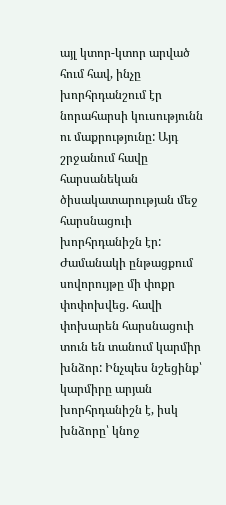այլ կտոր-կտոր արված հում հավ, ինչը խորհրդանշում էր նորահարսի կուսությունն ու մաքրությունը: Այդ շրջանում հավը հարսանեկան ծիսակատարության մեջ հարսնացուի խորհրդանիշն էր: Ժամանակի ընթացքում սովորույթը մի փոքր փոփոխվեց. հավի փոխարեն հարսնացուի տուն են տանում կարմիր խնձոր: Ինչպես նշեցինք՝ կարմիրը արյան խորհրդանիշն է, իսկ խնձորը՝ կնոջ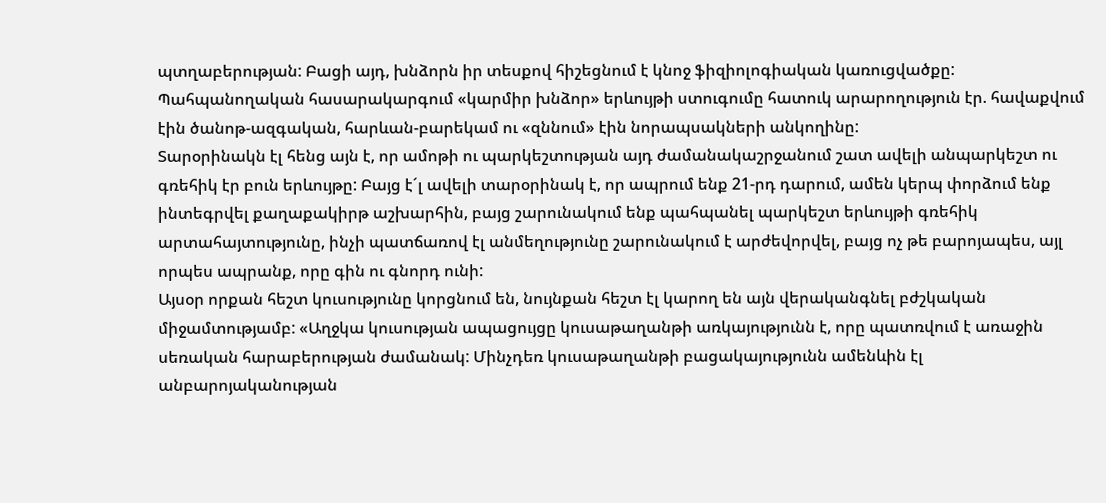պտղաբերության: Բացի այդ, խնձորն իր տեսքով հիշեցնում է կնոջ ֆիզիոլոգիական կառուցվածքը:
Պահպանողական հասարակարգում «կարմիր խնձոր» երևույթի ստուգումը հատուկ արարողություն էր. հավաքվում էին ծանոթ-ազգական, հարևան-բարեկամ ու «զննում» էին նորապսակների անկողինը:
Տարօրինակն էլ հենց այն է, որ ամոթի ու պարկեշտության այդ ժամանակաշրջանում շատ ավելի անպարկեշտ ու գռեհիկ էր բուն երևույթը: Բայց է´լ ավելի տարօրինակ է, որ ապրում ենք 21-րդ դարում, ամեն կերպ փորձում ենք ինտեգրվել քաղաքակիրթ աշխարհին, բայց շարունակում ենք պահպանել պարկեշտ երևույթի գռեհիկ արտահայտությունը, ինչի պատճառով էլ անմեղությունը շարունակում է արժեվորվել, բայց ոչ թե բարոյապես, այլ որպես ապրանք, որը գին ու գնորդ ունի:
Այսօր որքան հեշտ կուսությունը կորցնում են, նույնքան հեշտ էլ կարող են այն վերականգնել բժշկական միջամտությամբ: «Աղջկա կուսության ապացույցը կուսաթաղանթի առկայությունն է, որը պատռվում է առաջին սեռական հարաբերության ժամանակ: Մինչդեռ կուսաթաղանթի բացակայությունն ամենևին էլ անբարոյականության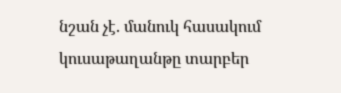նշան չէ. մանուկ հասակում կուսաթաղանթը տարբեր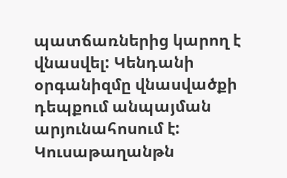պատճառներից կարող է վնասվել: Կենդանի օրգանիզմը վնասվածքի դեպքում անպայման արյունահոսում է: Կուսաթաղանթն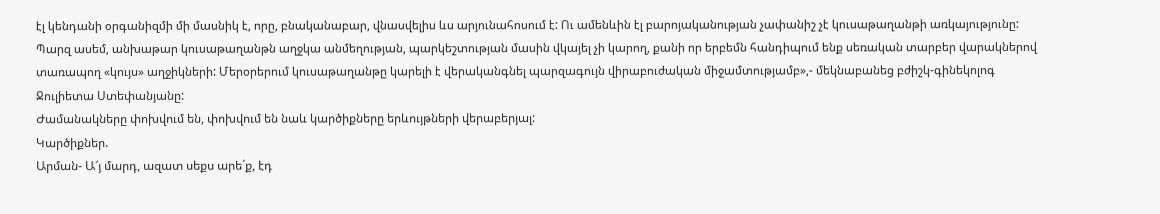էլ կենդանի օրգանիզմի մի մասնիկ է, որը, բնականաբար, վնասվելիս ևս արյունահոսում է: Ու ամենևին էլ բարոյականության չափանիշ չէ կուսաթաղանթի առկայությունը: Պարզ ասեմ, անխաթար կուսաթաղանթն աղջկա անմեղության, պարկեշտության մասին վկայել չի կարող, քանի որ երբեմն հանդիպում ենք սեռական տարբեր վարակներով տառապող «կույս» աղջիկների: Մերօրերում կուսաթաղանթը կարելի է վերականգնել պարզագույն վիրաբուժական միջամտությամբ»,- մեկնաբանեց բժիշկ-գինեկոլոգ Ջուլիետա Ստեփանյանը:
Ժամանակները փոխվում են, փոխվում են նաև կարծիքները երևույթների վերաբերյալ:
Կարծիքներ.
Արման- Ա՜յ մարդ, ազատ սեքս արե´ք, էդ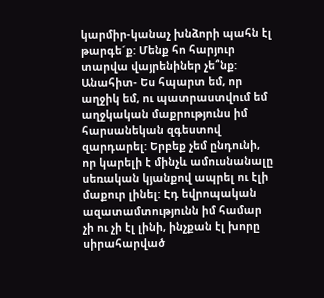կարմիր-կանաչ խնձորի պահն էլ թարգե´ք: Մենք հո հարյուր տարվա վայրենիներ չե՞նք:
Անահիտ- Ես հպարտ եմ, որ աղջիկ եմ, ու պատրաստվում եմ աղջկական մաքրությունս իմ հարսանեկան զգեստով զարդարել: Երբեք չեմ ընդունի, որ կարելի է մինչև ամուսնանալը սեռական կյանքով ապրել ու էլի մաքուր լինել: Էդ եվրոպական ազատամտությունն իմ համար չի ու չի էլ լինի, ինչքան էլ խորը սիրահարված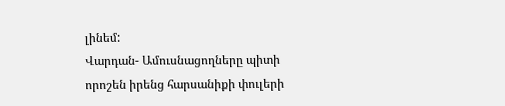լինեմ:
Վարդան- Ամուսնացողները պիտի որոշեն իրենց հարսանիքի փուլերի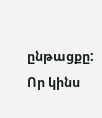ընթացքը: Որ կինս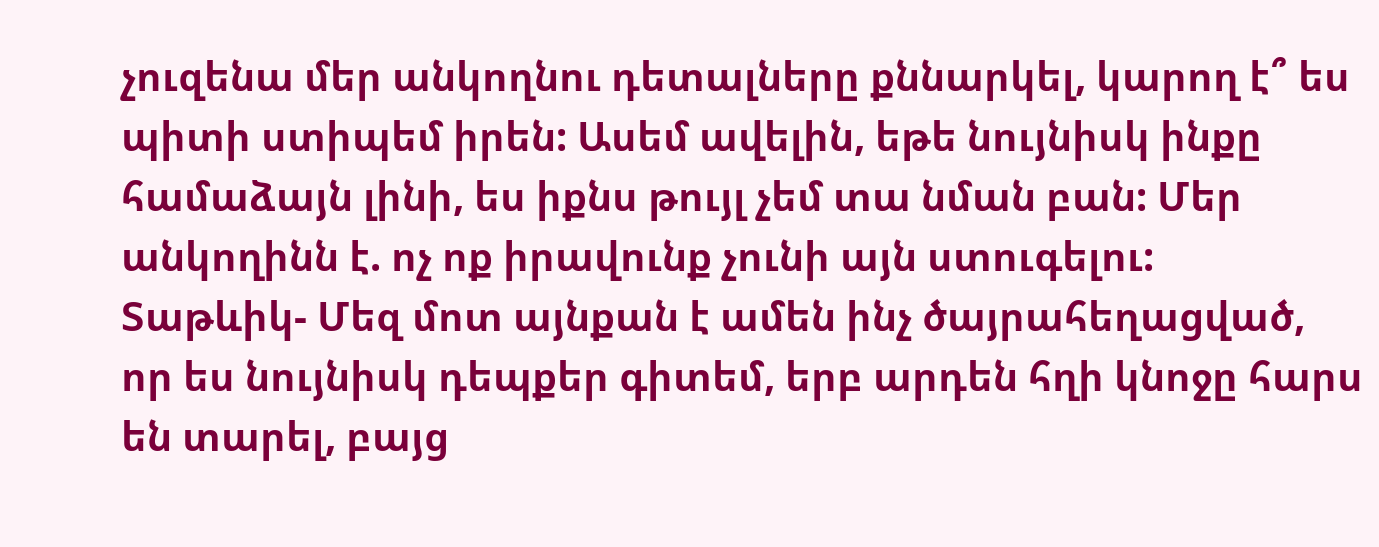չուզենա մեր անկողնու դետալները քննարկել, կարող է՞ ես պիտի ստիպեմ իրեն: Ասեմ ավելին, եթե նույնիսկ ինքը համաձայն լինի, ես իքնս թույլ չեմ տա նման բան: Մեր անկողինն է. ոչ ոք իրավունք չունի այն ստուգելու:
Տաթևիկ- Մեզ մոտ այնքան է ամեն ինչ ծայրահեղացված, որ ես նույնիսկ դեպքեր գիտեմ, երբ արդեն հղի կնոջը հարս են տարել, բայց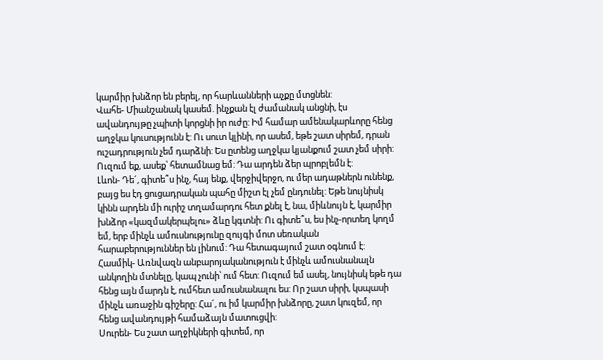կարմիր խնձոր են բերել, որ հարևանների աչքը մտցնեն:
Վահե- Միանշանակ կասեմ. ինչքան էլ ժամանակ անցնի, էս ավանդույթը չպիտի կորցնի իր ուժը: Իմ համար ամենակարևորը հենց աղջկա կուսությունն է: Ու սուտ կլինի, որ ասեմ, եթե շատ սիրեմ, դրան ուշադրություն չեմ դարձնի: Ես ըտենց աղջկա կյանքում շատ չեմ սիրի: Ուզում եք, ասեք՝ հետամնաց եմ: Դա արդեն ձեր պրոբլեմն է:
Լևոն- Դե´, գիտե՞ս ինչ, հայ ենք, վերջիվերջո, ու մեր ադաթներն ունենք, բայց ես էդ ցուցադրական պահը միշտ էլ չեմ ընդունել: Եթե նույնիսկ կինն արդեն մի ուրիշ տղամարդու հետ քնել է, նա, միևնույն է, կարմիր խնձոր «կազմակերպելու» ձևը կգտնի: Ու գիտե՞ս, ես ինչ-որտեղ կողմ եմ, երբ մինչև ամուսնությունը զույգի մոտ սեռական հարաբերություններ են լինում: Դա հետագայում շատ օգնում է:
Հասմիկ- Առնվազն անբարոյականություն է մինչև ամուսնանալն անկողին մտնելը, կապ չունի՝ ում հետ: Ուզում եմ ասել, նույնիսկ եթե դա հենց այն մարդն է, ումհետ ամուսնանալու ես: Որ շատ սիրի, կսպասի մինչև առաջին գիշերը: Հա´, ու իմ կարմիր խնձորը, շատ կուզեմ, որ հենց ավանդույթի համաձայն մատուցվի:
Սուրեն- Ես շատ աղջիկների գիտեմ, որ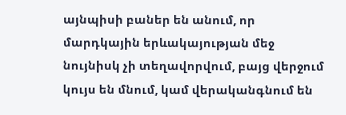այնպիսի բաներ են անում, որ մարդկային երևակայության մեջ նույնիսկ չի տեղավորվում, բայց վերջում կույս են մնում, կամ վերականգնում են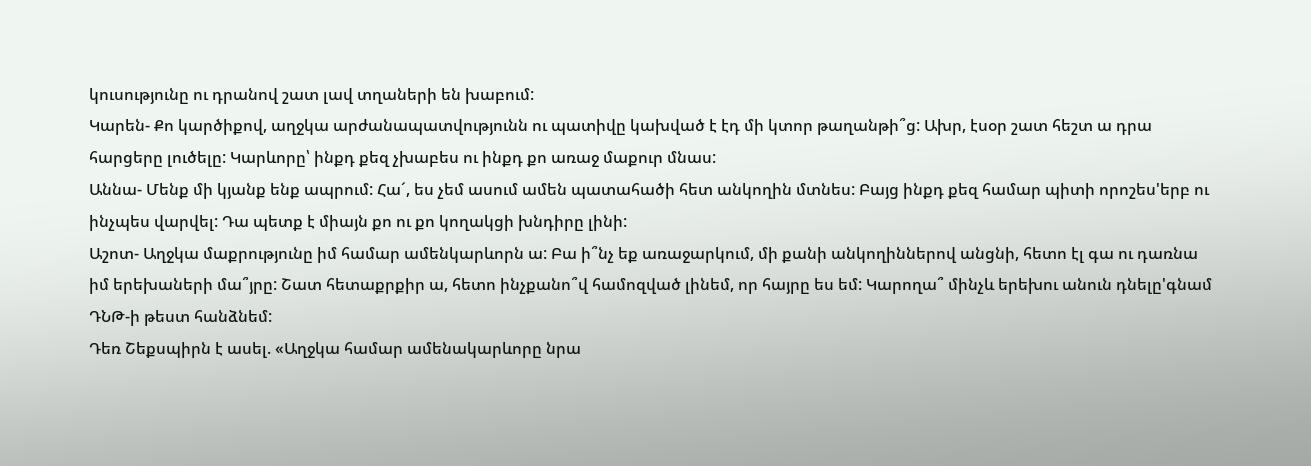կուսությունը ու դրանով շատ լավ տղաների են խաբում:
Կարեն- Քո կարծիքով, աղջկա արժանապատվությունն ու պատիվը կախված է էդ մի կտոր թաղանթի՞ց: Ախր, էսօր շատ հեշտ ա դրա հարցերը լուծելը: Կարևորը՝ ինքդ քեզ չխաբես ու ինքդ քո առաջ մաքուր մնաս:
Աննա- Մենք մի կյանք ենք ապրում: Հա´, ես չեմ ասում ամեն պատահածի հետ անկողին մտնես: Բայց ինքդ քեզ համար պիտի որոշես'երբ ու ինչպես վարվել: Դա պետք է միայն քո ու քո կողակցի խնդիրը լինի:
Աշոտ- Աղջկա մաքրությունը իմ համար ամենկարևորն ա: Բա ի՞նչ եք առաջարկում, մի քանի անկողիններով անցնի, հետո էլ գա ու դառնա իմ երեխաների մա՞յրը: Շատ հետաքրքիր ա, հետո ինչքանո՞վ համոզված լինեմ, որ հայրը ես եմ: Կարողա՞ մինչև երեխու անուն դնելը'գնամ ԴՆԹ-ի թեստ հանձնեմ:
Դեռ Շեքսպիրն է ասել. «Աղջկա համար ամենակարևորը նրա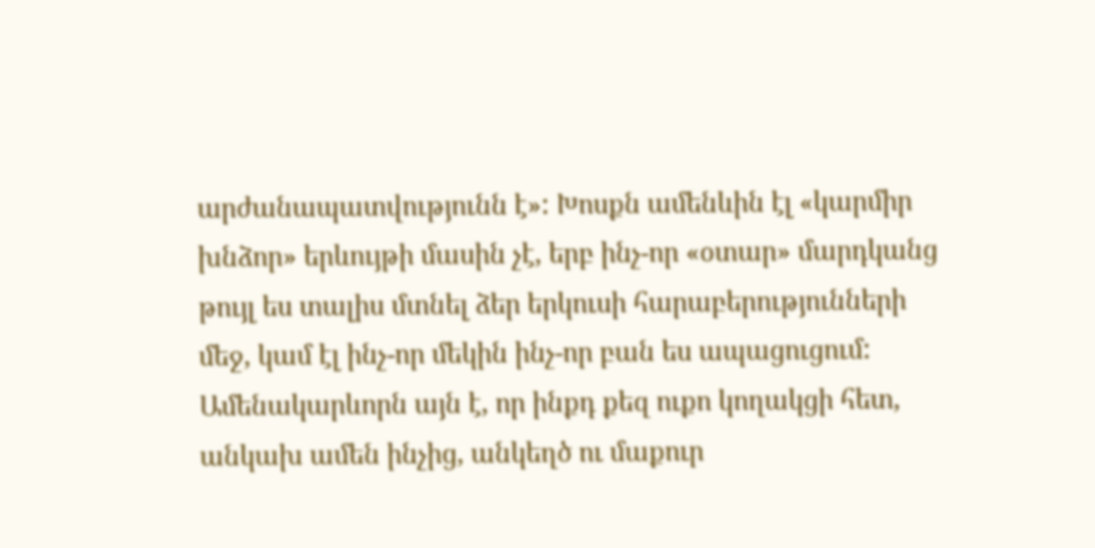արժանապատվությունն է»: Խոսքն ամենևին էլ «կարմիր խնձոր» երևույթի մասին չէ, երբ ինչ-որ «օտար» մարդկանց թույլ ես տալիս մտնել ձեր երկուսի հարաբերությունների մեջ, կամ էլ ինչ-որ մեկին ինչ-որ բան ես ապացուցում: Ամենակարևորն այն է, որ ինքդ քեզ ուքո կողակցի հետ, անկախ ամեն ինչից, անկեղծ ու մաքուր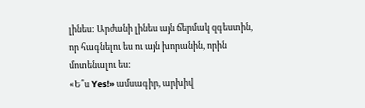լինես: Արժանի լինես այն ճերմակ զգեստին, որ հագնելու ես ու այն խորանին, որին մոտենալու ես:
«Ե՞ս Yes!» ամսագիր, արխիվ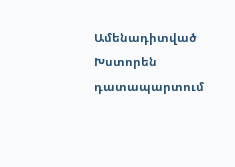Ամենադիտված
Խստորեն դատապարտում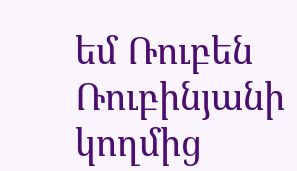եմ Ռուբեն Ռուբինյանի կողմից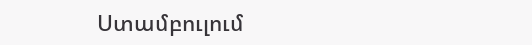Ստամբուլում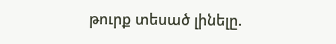թուրք տեսած լինելը.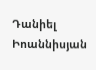Դանիել Իոաննիսյան